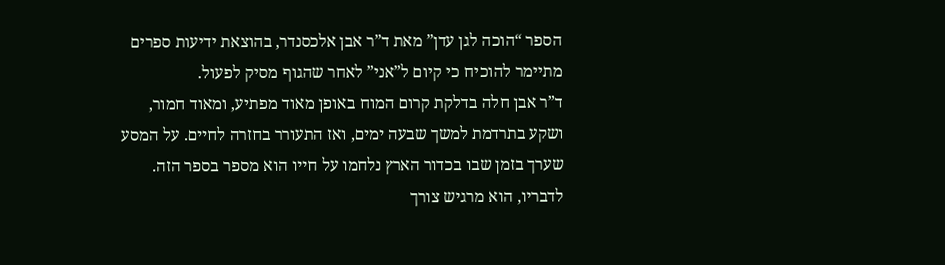הספר “הוכה לגן עדן” מאת ד”ר אבן אלכסנדר, בהוצאת ידיעות ספרים מתיימר להוכיח כי קיום ל”אני” לאחר שהגוף מסיק לפעול.
ד”ר אבן חלה בדלקת קרום המוח באופן מאוד מפתיע, ומאוד חמור, ושקע בתרדמת למשך שבעה ימים, ואז התעורר בחזרה לחיים. על המסע שערך בזמן שבו בכדור הארץ נלחמו על חייו הוא מספר בספר הזה. לדבריו, הוא מרגיש צורך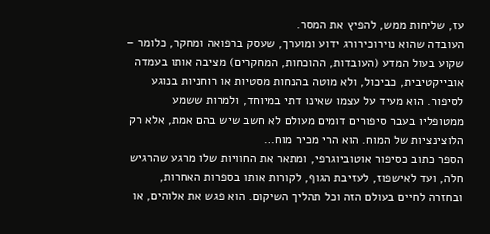עז, שליחות ממש, להפיץ את המסר.
העובדה שהוא נוירוכירורג ידוע ומוערך, שעסק ברפואה ומחקר, כלומר – שקוע בעול המדע (העובדות, ההוכחות, המחקרים) מציבה אותו בעמדה אובייקטיבית, כביכול, ולא מוטה בהנחות מסטיות או רוחניות בנוגע לסיפור. הוא מעיד על עצמו שאינו דתי במיוחד, ולמרות ששמע ממטופליו בעבר סיפורים דומים מעולם לא חשב שיש בהם אמת, אלא רק הלוצינציות של המוח. הוא הרי מכיר מוח…
הספר כתוב כסיפור אוטוביוגרפי, ומתאר את החוויות שלו מרגע שהרגיש חלה, ועד לאישפוז, לעזיבת הגוף, לקורות אותו בספרות האחרות, ובחזרה לחיים בעולם הזה וכל תהליך השיקום. הוא פגש את אלוהים, או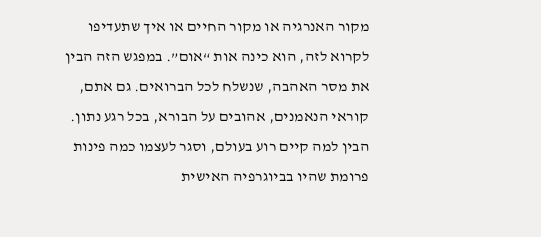מקור האנרגיה או מקור החיים או איך שתעדיפו לקרוא לזה, הוא כינה אות “אום”. במפגש הזה הבין את מסר האהבה, שנשלח לכל הברואים. גם אתם, קוראי הנאמנים, אהובים על הבורא, בכל רגע נתון. הבין למה קיים רוע בעולם, וסגר לעצמו כמה פינות פרומת שהיו בביוגרפיה האישית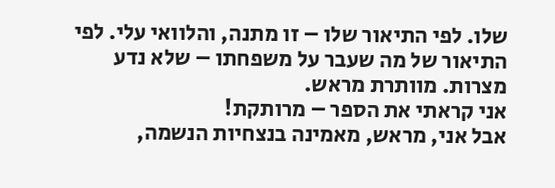שלו. לפי התיאור שלו – זו מתנה, והלוואי עלי. לפי התיאור של מה שעבר על משפחתו – שלא נדע מצרות. מוותרת מראש.
אני קראתי את הספר – מרותקת!
אבל אני, מראש, מאמינה בנצחיות הנשמה,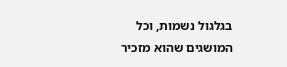בגלגול נשמות, וכל המושגים שהוא מזכיר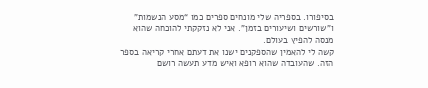בסיפורו. בספריה שלי מונחים ספרים כמו “מסע הנשמות” ו”שורשים ושיעורים בזמן”. אני לא נזקקתי להוכחה שהוא מנסה להפיץ בעולם.
קשה לי להאמין שהספקנים ישנו את דעתם אחרי קריאה בספר הזה. שהעובדה שהוא רופא ואיש מדע תעשה רושם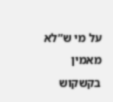על מי ש”לא מאמין בקשקוש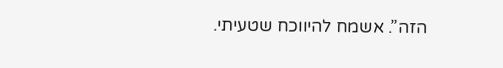הזה”. אשמח להיווכח שטעיתי.